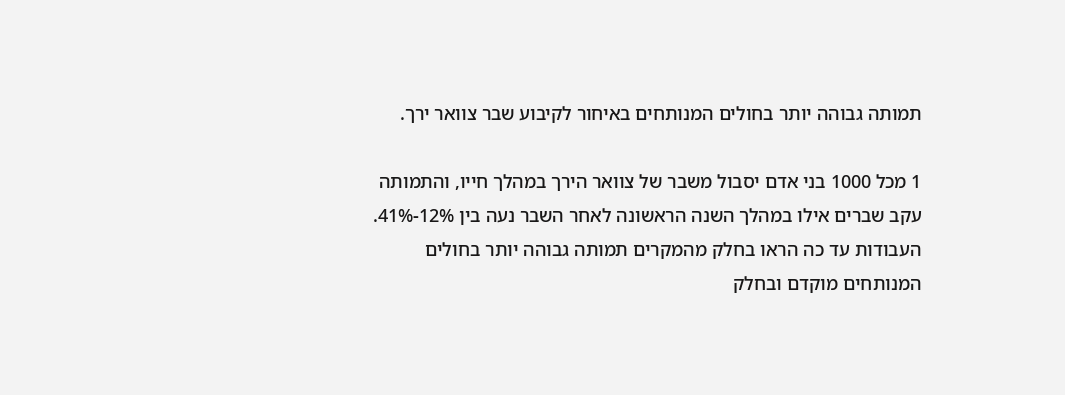תמותה גבוהה יותר בחולים המנותחים באיחור לקיבוע שבר צוואר ירך.

1 מכל 1000 בני אדם יסבול משבר של צוואר הירך במהלך חייו, והתמותה עקב שברים אילו במהלך השנה הראשונה לאחר השבר נעה בין 12%-41%. העבודות עד כה הראו בחלק מהמקרים תמותה גבוהה יותר בחולים המנותחים מוקדם ובחלק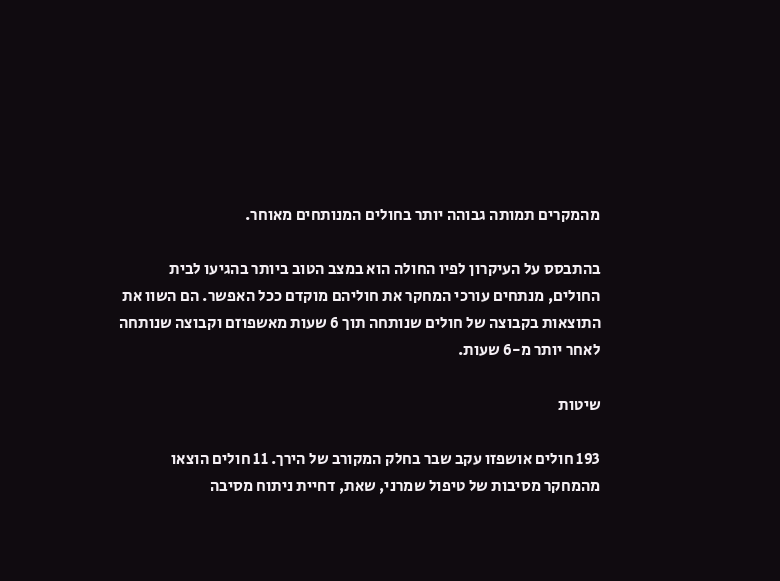מהמקרים תמותה גבוהה יותר בחולים המנותחים מאוחר.

בהתבסס על העיקרון לפיו החולה הוא במצב הטוב ביותר בהגיעו לבית החולים, מנתחים עורכי המחקר את חוליהם מוקדם ככל האפשר. הם השוו את התוצאות בקבוצה של חולים שנותחה תוך 6 שעות מאשפוזם וקבוצה שנותחה לאחר יותר מ-6 שעות.

שיטות

193 חולים אושפזו עקב שבר בחלק המקורב של הירך. 11 חולים הוצאו מהמחקר מסיבות של טיפול שמרני, שאת, דחיית ניתוח מסיבה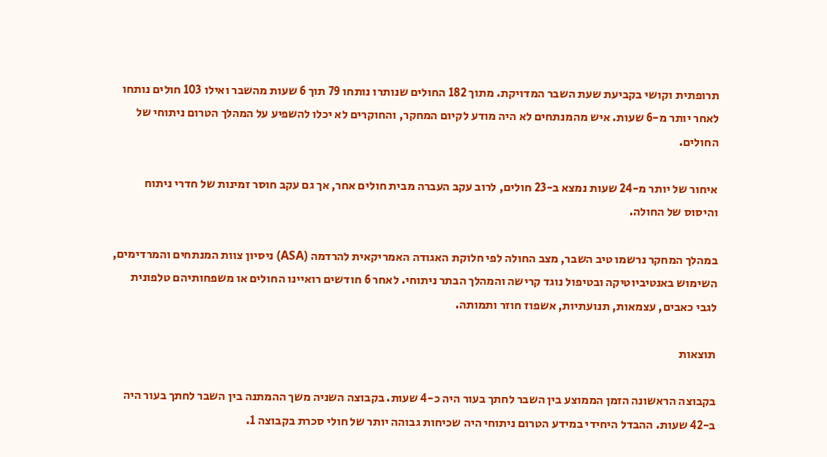תרופתית וקושי בקביעת שעת השבר המדויקת. מתוך 182 החולים שנותרו נותחו 79 תוך 6 שעות מהשבר ואילו 103 חולים נותחו לאחר יותר מ-6 שעות. איש מהמנתחים לא היה מודע לקיום המחקר, והחוקרים לא יכלו להשפיע על המהלך הטרום ניתוחי של החולים.

איחור של יותר מ-24 שעות נמצא ב-23 חולים, לרוב עקב העברה מבית חולים אחר, אך גם עקב חוסר זמינות של חדרי ניתוח והיסוס של החולה.

במהלך המחקר נרשמו טיב השבר, מצב החולה לפי חלוקת האגודה האמריקאית להרדמה (ASA) ניסיון צוות המנתחים והמרדימים, השימוש באנטיביוטיקה ובטיפול נוגד קרישה והמהלך הבתר ניתוחי. לאחר 6 חודשים רואיינו החולים או משפחותיהם טלפונית לגבי כאבים, עצמאות, תנועתיות, אשפוז חוזר ותמותה.

תוצאות

בקבוצה הראשונה הזמן הממוצע בין השבר לחתך בעור היה כ-4 שעות. בקבוצה השניה משך ההמתנה בין השבר לחתך בעור היה ב-42 שעות. ההבדל היחידי במידע הטרום ניתוחי היה שכיחות גבוהה יותר של חולי סכרת בקבוצה 1.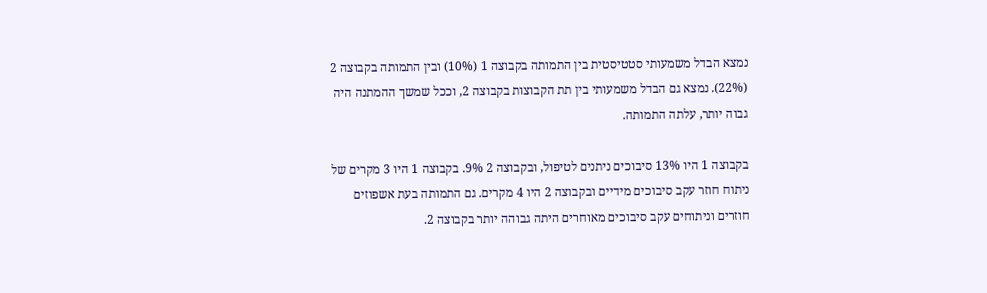נמצא הבדל משמעותי סטטיסטית בין התמותה בקבוצה 1 (10%) ובין התמותה בקבוצה 2 (22%). נמצא גם הבדל משמעותי בין תת הקבוצות בקבוצה 2, וככל שמשך ההמתנה היה גבוה יותר, עלתה התמותה.

בקבוצה 1 היו 13% סיבוכים ניתנים לטיפול, ובקבוצה 2 9%. בקבוצה 1 היו 3 מקרים של ניתוח חוזר עקב סיבוכים מידיים ובקבוצה 2 היו 4 מקרים. גם התמותה בעת אשפוזים חוזרים וניתוחים עקב סיבוכים מאוחרים היתה גבוהה יותר בקבוצה 2.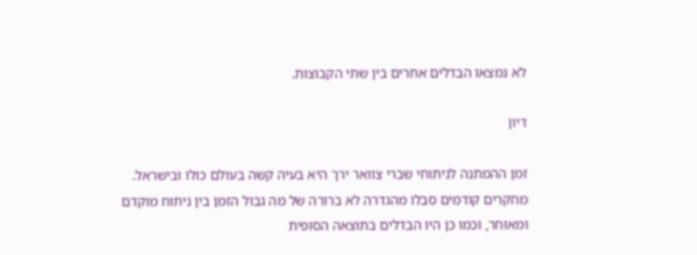לא נמצאו הבדלים אחרים בין שתי הקבוצות.

דיון

זמן ההמתנה לניתוחי שברי צוואר ירך היא בעיה קשה בעולם כולו ובישראל. מחקרים קודמים סבלו מהגדרה לא ברורה של מה גבול הזמן בין ניתוח מוקדם ומאוחר, וכמו כן היו הבדלים בתוצאה הסופית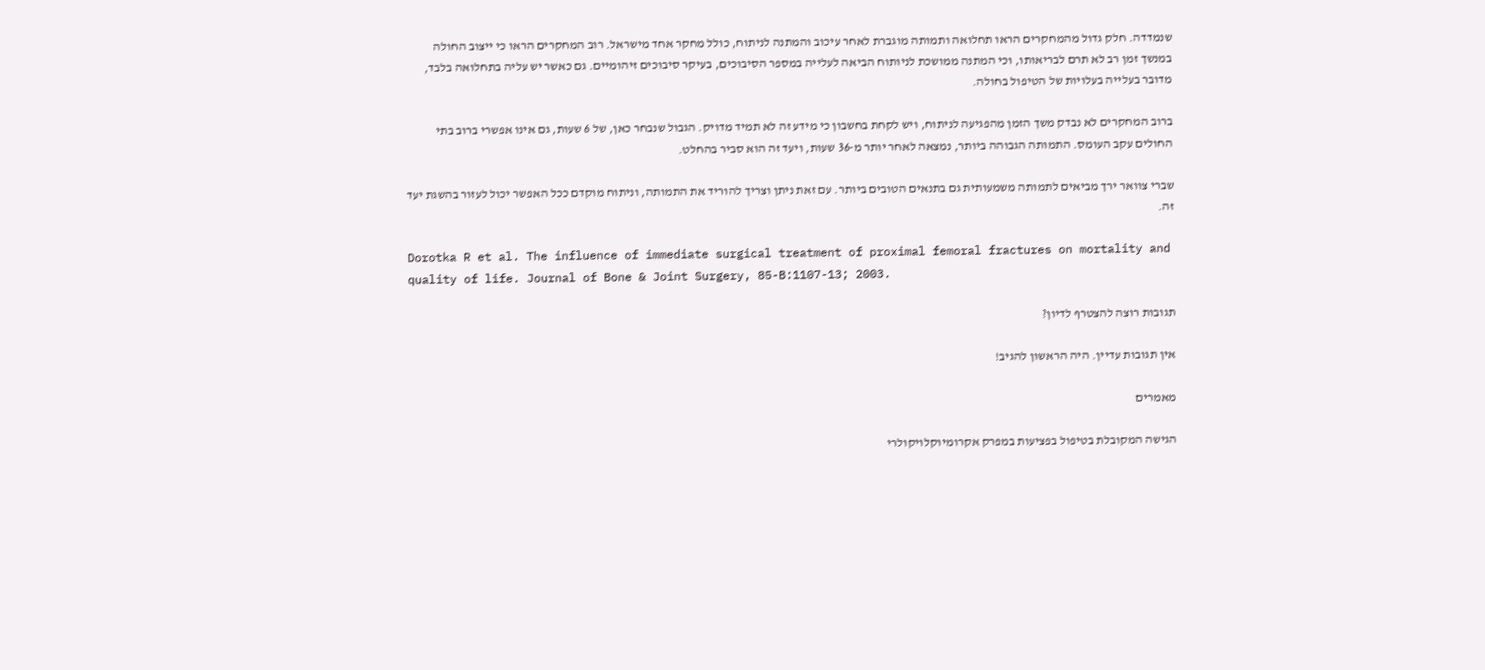שנמדדה. חלק גדול מהמחקרים הראו תחלואה ותמותה מוגברת לאחר עיכוב והמתנה לניתוח, כולל מחקר אחד מישראל. רוב המחקרים הראו כי ייצוב החולה במנשך זמן רב לא תרם לבריאותו, וכי המתנה ממושכת לניותוח הביאה לעלייה במספר הסיבוכים, בעיקר סיבוכים זיהומיים. גם כאשר יש עליה בתחלואה בלבד, מדובר בעלייה בעלויות של הטיפול בחולה.

ברוב המחקרים לא נבדק משך הזמן מהפגיעה לניתוח, ויש לקחת בחשבון כי מידע זה לא תמיד מדויק. הגבול שנבחר כאן, של 6 שעות, גם אינו אפשרי ברוב בתי החולים עקב העומס. התמותה הגבוהה ביותר, נמצאה לאחר יותר מ-36 שעות, ויעד זה הוא סביר בהחלט.

שברי צוואר ירך מביאים לתמותה משמעותית גם בתנאים הטובים ביותר. עם זאת ניתן וצריך להוריד את התמותה, וניתוח מוקדם ככל האפשר יכול לעזור בהשגת יעד זה.

Dorotka R et al. The influence of immediate surgical treatment of proximal femoral fractures on mortality and quality of life. Journal of Bone & Joint Surgery, 85-B:1107-13; 2003.

תגובות רוצה להצטרף לדיון?

אין תגובות עדיין. היה הראשון להגיב!

מאמרים

הגישה המקובלת בטיפול בפציעות במפרק אקרומיוקלויקולרי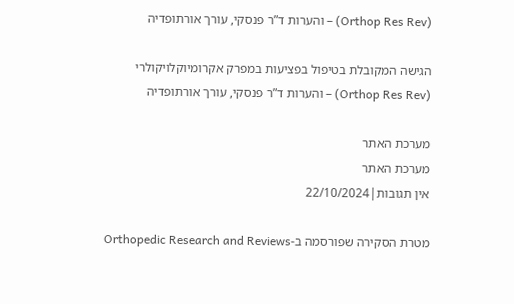(Orthop Res Rev) – והערות ד”ר פנסקי, עורך אורתופדיה

הגישה המקובלת בטיפול בפציעות במפרק אקרומיוקלויקולרי (Orthop Res Rev) – והערות ד”ר פנסקי, עורך אורתופדיה

מערכת האתר
מערכת האתר
אין תגובות|22/10/2024

מטרת הסקירה שפורסמה ב-Orthopedic Research and Reviews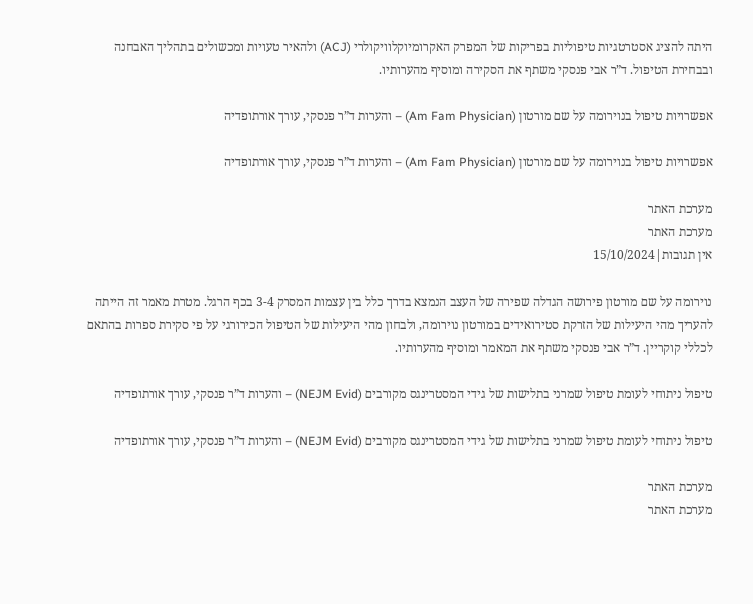היתה להציג אסטרטגיות טיפוליות בפריקות של המפרק האקרומיוקלוויקולרי (ACJ) ולהאיר טעויות ומכשולים בתהליך האבחנה ובבחירת הטיפול. ד”ר אבי פנסקי משתף את הסקירה ומוסיף מהערותיו.

אפשרויות טיפול בנוירומה על שם מורטון (Am Fam Physician) – והערות ד”ר פנסקי, עורך אורתופדיה

אפשרויות טיפול בנוירומה על שם מורטון (Am Fam Physician) – והערות ד”ר פנסקי, עורך אורתופדיה

מערכת האתר
מערכת האתר
אין תגובות|15/10/2024

נוירומה על שם מורטון פירושה הגדלה שפירה של העצב הנמצא בדרך כלל בין עצמות המסרק 3-4 בכף הרגל. מטרת מאמר זה הייתה להעריך מהי היעילות של הזרקת סטירואידים במורטון נוירומה, ולבחון מהי היעילות של הטיפול הכירורגי על פי סקירת ספרות בהתאם לכללי קוקריין. ד”ר אבי פנסקי משתף את המאמר ומוסיף מהערותיו.

טיפול ניתוחי לעומת טיפול שמרני בתלישות של גידי המסטרינגס מקורבים (NEJM Evid) – והערות ד”ר פנסקי, עורך אורתופדיה

טיפול ניתוחי לעומת טיפול שמרני בתלישות של גידי המסטרינגס מקורבים (NEJM Evid) – והערות ד”ר פנסקי, עורך אורתופדיה

מערכת האתר
מערכת האתר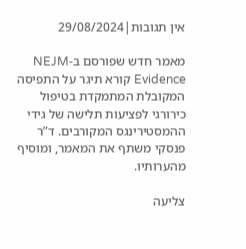אין תגובות|29/08/2024

מאמר חדש שפורסם ב-NEJM Evidence קורא תיגר על התפיסה המקובלת המתמקדת בטיפול כירורגי לפציעות תלישה של גידי ההמסטירינגס המקורבים. ד”ר פנסקי משתף את המאמר, ומוסיף מהערותיו.

צליעה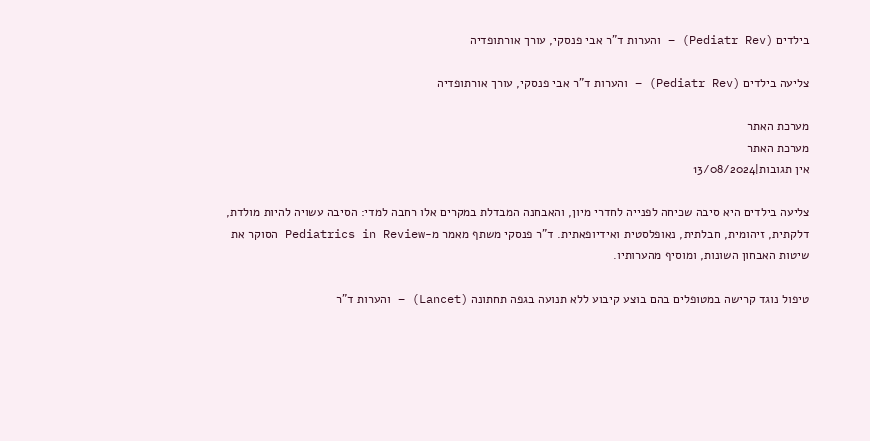בילדים (Pediatr Rev) – והערות ד”ר אבי פנסקי, עורך אורתופדיה

צליעה בילדים (Pediatr Rev) – והערות ד”ר אבי פנסקי, עורך אורתופדיה

מערכת האתר
מערכת האתר
אין תגובות|13/08/2024

צליעה בילדים היא סיבה שכיחה לפנייה לחדרי מיון, והאבחנה המבדלת במקרים אלו רחבה למדי: הסיבה עשויה להיות מולדת, דלקתית, זיהומית, חבלתית, נאופלסטית ואידיופאתית. ד”ר פנסקי משתף מאמר מ-Pediatrics in Review הסוקר את שיטות האבחון השונות, ומוסיף מהערותיו.

טיפול נוגד קרישה במטופלים בהם בוצע קיבוע ללא תנועה בגפה תחתונה (Lancet) – והערות ד”ר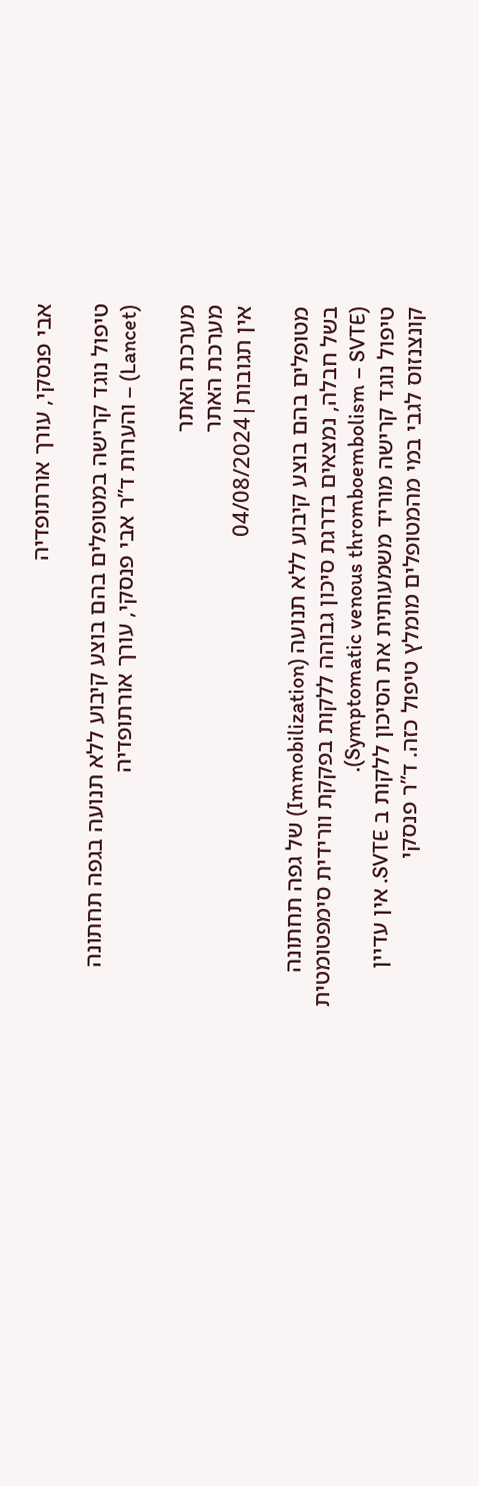אבי פנסקי, עורך אורתופדיה

טיפול נוגד קרישה במטופלים בהם בוצע קיבוע ללא תנועה בגפה תחתונה (Lancet) – והערות ד”ר אבי פנסקי, עורך אורתופדיה

מערכת האתר
מערכת האתר
אין תגובות|04/08/2024

מטופלים בהם בוצע קיבוע ללא תנועה (Immobilization) של גפה תחתונה בשל חבלה, נמצאים בדרגת סיכון גבוהה ללקות בפקקת וורידית סימפטומטית (Symptomatic venous thromboembolism – SVTE).
טיפול נוגד קרישה מוריד משמעותית את הסיכון ללקות ב SVTE. אין עדיין קונצנזוס לגבי במי מהמטופלים מומלץ טיפול כזה. ד”ר פנסקי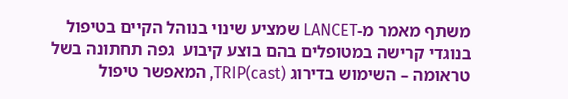משתף מאמר מ-LANCET שמציע שינוי בנוהל הקיים בטיפול בנוגדי קרישה במטופלים בהם בוצע קיבוע  גפה תחתונה בשל טראומה – השימוש בדירוג TRIP(cast), המאפשר טיפול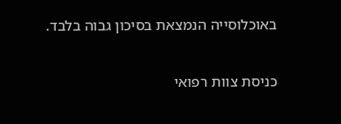באוכלוסייה הנמצאת בסיכון גבוה בלבד.

כניסת צוות רפואי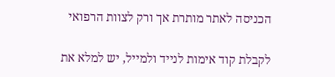הכניסה לאתר מותרת אך ורק לצוות הרפואי

לקבלת קוד אימות לנייד ולמייל, יש למלא את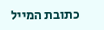כתובת המייל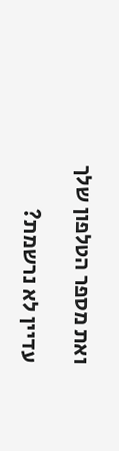ואת מספר הטלפון שלך

עדיין לא נרשמת?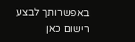באפשרותך לבצע רישום כאן